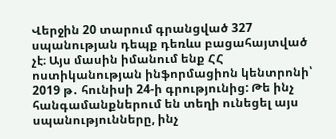Վերջին 20 տարում գրանցված 327 սպանության դեպք դեռևս բացահայտված չէ։ Այս մասին իմանում ենք ՀՀ ոստիկանության ինֆորմացիոն կենտրոնի՝ 2019 թ․ հունիսի 24-ի գրությունից: Թե ինչ հանգամանքներում են տեղի ունեցել այս սպանությունները, ինչ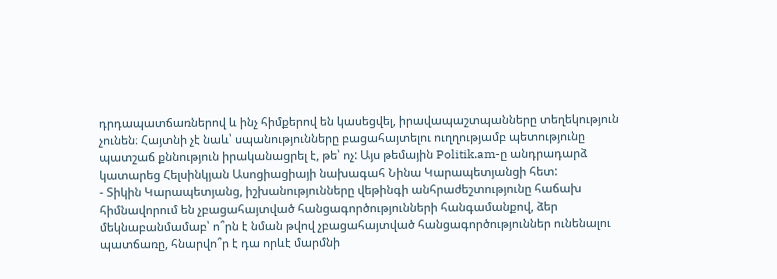դրդապատճառներով և ինչ հիմքերով են կասեցվել, իրավապաշտպանները տեղեկություն չունեն։ Հայտնի չէ նաև՝ սպանությունները բացահայտելու ուղղությամբ պետությունը պատշաճ քննություն իրականացրել է, թե՝ ոչ: Այս թեմային Politik.am-ը անդրադարձ կատարեց Հելսինկյան Ասոցիացիայի նախագահ Նինա Կարապետյանցի հետ:
- Տիկին Կարապետյանց, իշխանությունները վեթինգի անհրաժեշտությունը հաճախ հիմնավորում են չբացահայտված հանցագործությունների հանգամանքով, ձեր մեկնաբանմամաբ՝ ո՞րն է նման թվով չբացահայտված հանցագործություններ ունենալու պատճառը, հնարվո՞ր է դա որևէ մարմնի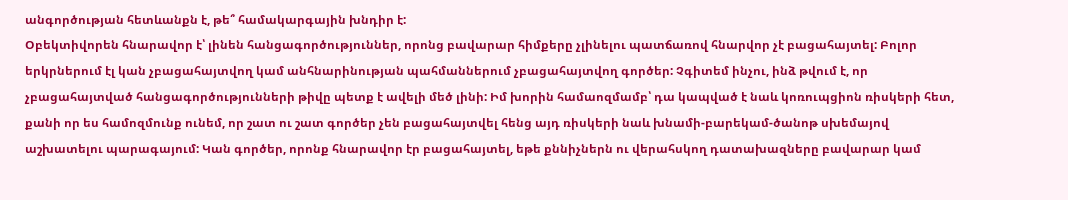անգործության հետևանքն է, թե՞ համակարգային խնդիր է:
Օբեկտիվորեն հնարավոր է՝ լինեն հանցագործություններ, որոնց բավարար հիմքերը չլինելու պատճառով հնարվոր չէ բացահայտել: Բոլոր երկրներում էլ կան չբացահայտվող կամ անհնարինության պահմաններում չբացահայտվող գործեր: Չգիտեմ ինչու, ինձ թվում է, որ չբացահայտված հանցագործությունների թիվը պետք է ավելի մեծ լինի: Իմ խորին համաոզմամբ՝ դա կապված է նաև կոռուպցիոն ռիսկերի հետ, քանի որ ես համոզմունք ունեմ, որ շատ ու շատ գործեր չեն բացահայտվել հենց այդ ռիսկերի նաև խնամի-բարեկամ-ծանոթ սխեմայով աշխատելու պարագայում: Կան գործեր, որոնք հնարավոր էր բացահայտել, եթե քննիչներն ու վերահսկող դատախազները բավարար կամ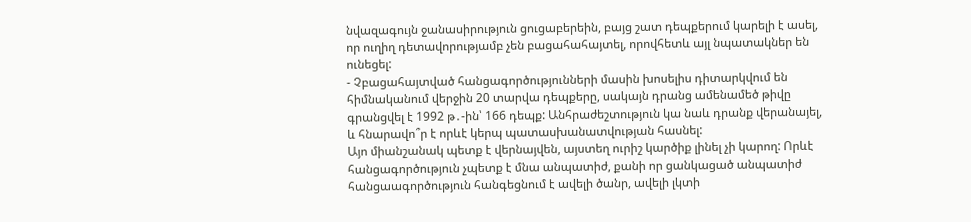նվազագույն ջանասիրություն ցուցաբերեին, բայց շատ դեպքերում կարելի է ասել, որ ուղիղ դետավորությամբ չեն բացահահայտել, որովհետև այլ նպատակներ են ունեցել:
- Չբացահայտված հանցագործությունների մասին խոսելիս դիտարկվում են հիմնականում վերջին 20 տարվա դեպքերը, սակայն դրանց ամենամեծ թիվը գրանցվել է 1992 թ․-ին՝ 166 դեպք: Անհրաժեշտություն կա նաև դրանք վերանայել, և հնարավո՞ր է որևէ կերպ պատասխանատվության հասնել:
Այո միանշանակ պետք է վերնայվեն, այստեղ ուրիշ կարծիք լինել չի կարող: Որևէ հանցագործություն չպետք է մնա անպատիժ, քանի որ ցանկացած անպատիժ հանցաագործություն հանգեցնում է ավելի ծանր, ավելի լկտի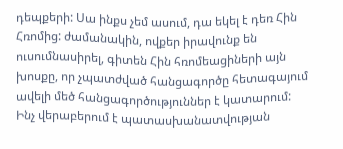դեպքերի: Սա ինքս չեմ ասում, դա եկել է դեռ Հին Հռոմից: ժամանակին, ովքեր իրավունք են ուսումնասիրել, գիտեն Հին հռոմեացիների այն խոսքը, որ չպատժված հանցագործը հետագայում ավելի մեծ հանցագործություններ է կատարում:
Ինչ վերաբերում է պատասխանատվության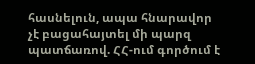հասնելուն, ապա հնարավոր չէ բացահայտել մի պարզ պատճառով. ՀՀ-ում գործում է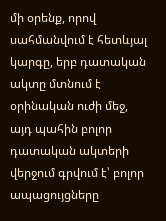մի օրենք, որով սահմանվում է հետևյալ կարգը, երբ դատական ակտը մտնում է օրինական ուժի մեջ, այդ պահին բոլոր դատական ակտերի վերջում գրվում է՝ բոլոր ապացույցները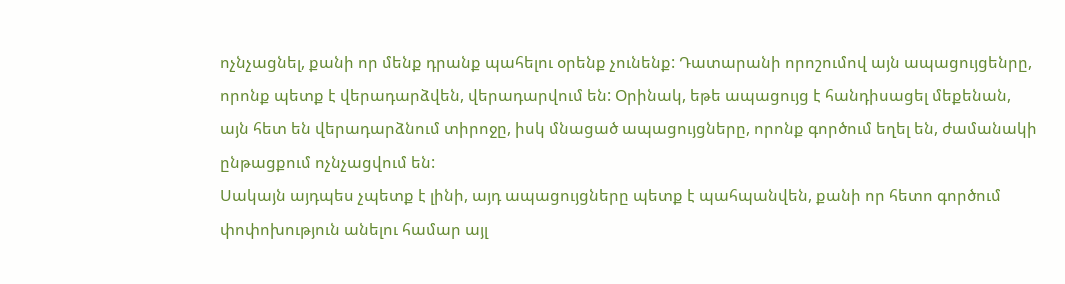ոչնչացնել, քանի որ մենք դրանք պահելու օրենք չունենք: Դատարանի որոշումով այն ապացույցենրը, որոնք պետք է վերադարձվեն, վերադարվում են: Օրինակ, եթե ապացույց է հանդիսացել մեքենան, այն հետ են վերադարձնում տիրոջը, իսկ մնացած ապացույցները, որոնք գործում եղել են, ժամանակի ընթացքում ոչնչացվում են:
Սակայն այդպես չպետք է լինի, այդ ապացույցները պետք է պահպանվեն, քանի որ հետո գործում փոփոխություն անելու համար այլ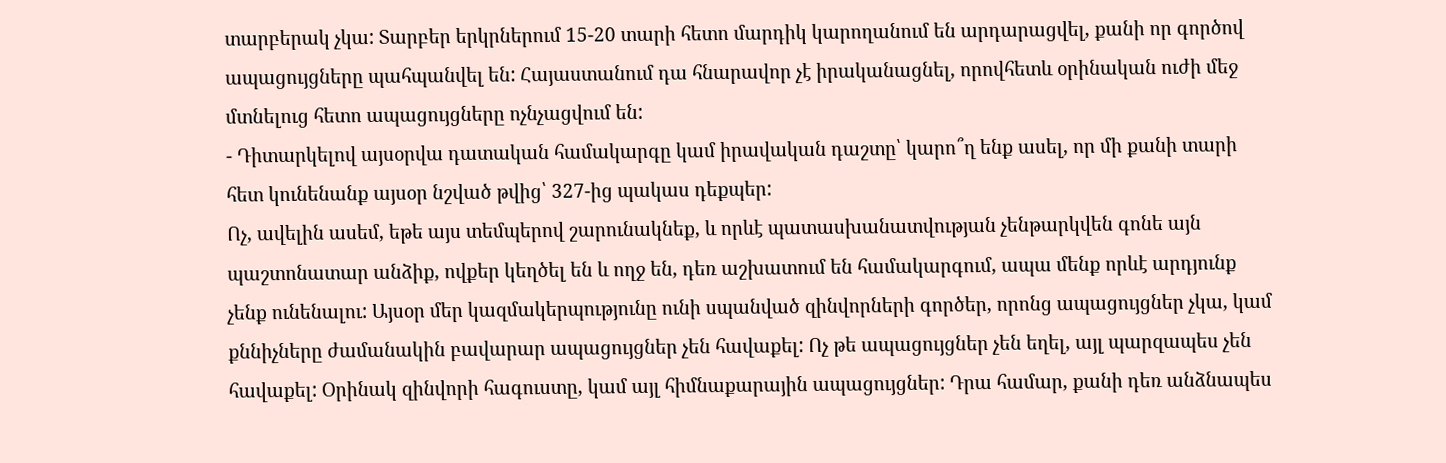տարբերակ չկա: Տարբեր երկրներում 15-20 տարի հետո մարդիկ կարողանում են արդարացվել, քանի որ գործով ապացույցները պահպանվել են: Հայաստանում դա հնարավոր չէ իրականացնել, որովհետև օրինական ուժի մեջ մտնելուց հետո ապացույցները ոչնչացվում են:
- Դիտարկելով այսօրվա դատական համակարգը կամ իրավական դաշտը՝ կարո՞ղ ենք ասել, որ մի քանի տարի հետ կունենանք այսօր նշված թվից՝ 327-ից պակաս դեքպեր:
Ոչ, ավելին ասեմ, եթե այս տեմպերով շարունակնեք, և որևէ պատասխանատվության չենթարկվեն գոնե այն պաշտոնատար անձիք, ովքեր կեղծել են և ողջ են, դեռ աշխատում են համակարգում, ապա մենք որևէ արդյունք չենք ունենալու: Այսօր մեր կազմակերպությունը ունի սպանված զինվորների գործեր, որոնց ապացույցներ չկա, կամ քննիչները ժամանակին բավարար ապացույցներ չեն հավաքել: Ոչ թե ապացույցներ չեն եղել, այլ պարզապես չեն հավաքել: Օրինակ զինվորի հագուստը, կամ այլ հիմնաքարային ապացույցներ: Դրա համար, քանի դեռ անձնապես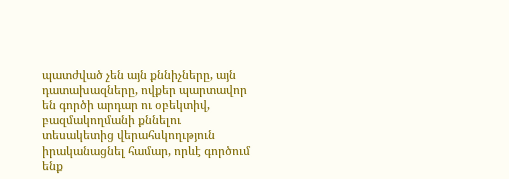պատժված չեն այն քննիչները, այն դատախազները, ովքեր պարտավոր են գործի արդար ու օբեկտիվ, բազմակողմանի քննելու տեսակետից վերահսկողւթյուն իրականացնել համար, որևէ գործում ենք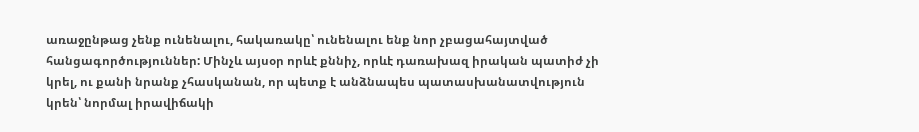առաջընթաց չենք ունենալու, հակառակը՝ ունենալու ենք նոր չբացահայտված հանցագործություններ: Մինչև այսօր որևէ քննիչ, որևէ դառախազ իրական պատիժ չի կրել, ու քանի նրանք չհասկանան, որ պետք է անձնապես պատասխանատվություն կրեն՝ նորմալ իրավիճակի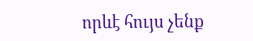որևէ հույս չենք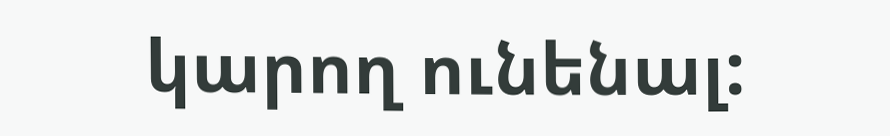կարող ունենալ: